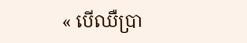« បើឈឺប្រា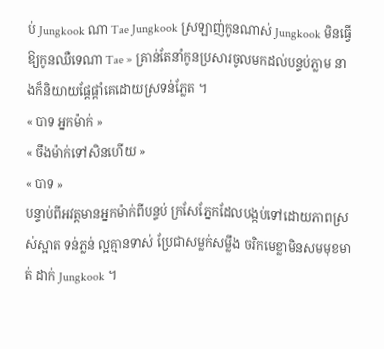ប់ Jungkook ណា Tae Jungkook ស្រឡាញ់កូនណាស់ Jungkook មិនធ្វើឱ្យកូនឈឺទេណា Tae » គ្រាន់តែនាំកូនប្រសារចូលមកដល់បន្ទប់ភ្លាម នាងក៏និយាយផ្ដែផ្ដាំគេដោយស្រទន់ភ្លែត ។
« បាទ អ្នកម៉ាក់ »
« ចឹងម៉ាក់ទៅសិនហើយ »
« បាទ »
បន្ទាប់ពីអវត្តមានអ្នកម៉ាក់ពីបន្ទប់ ក្រសែភ្នែកដែលបង្កប់ទៅដោយភាពស្រស់ស្អាត ទន់ភ្លន់ ល្អគ្មានទាស់ ប្រែជាសម្លក់សម្លឹង ចរិកមេខ្លាមិនសមមុខមាត់ ដាក់ Jungkook ។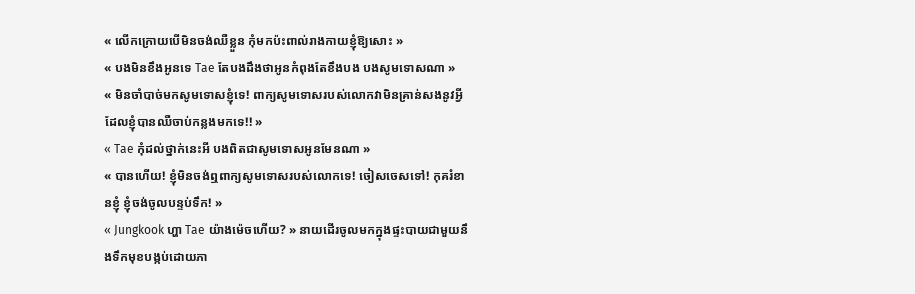« លើកក្រោយបើមិនចង់ឈឺខ្លួន កុំមកប៉ះពាល់រាងកាយខ្ញុំឱ្យសោះ »
« បងមិនខឹងអូនទេ Tae តែបងដឹងថាអូនកំពុងតែខឹងបង បងសូមទោសណា »
« មិនចាំបាច់មកសូមទោសខ្ញុំទេ! ពាក្យសូមទោសរបស់លោកវាមិនគ្រាន់សងនូវអ្វីដែលខ្ញុំបានឈឺចាប់កន្លងមកទេ!! »
« Tae កុំដល់ថ្នាក់នេះអី បងពិតជាសូមទោសអូនមែនណា »
« បានហើយ! ខ្ញុំមិនចង់ឮពាក្យសូមទោសរបស់លោកទេ! ចៀសចេសទៅ! កុគរំខានខ្ញុំ ខ្ញុំចង់ចូលបន្ទប់ទឹក! »
« Jungkook ហ្ហា Tae យ៉ាងម៉េចហើយ? » នាយដើរចូលមកក្នុងផ្ទះបាយជាមួយនឹងទឹកមុខបង្កប់ដោយភា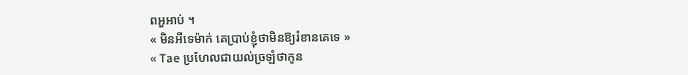ពអួអាប់ ។
« មិនអីទេម៉ាក់ គេប្រាប់ខ្ញុំថាមិនឱ្យរំខានគេទេ »
« Tae ប្រហែលជាយល់ច្រឡំថាកូន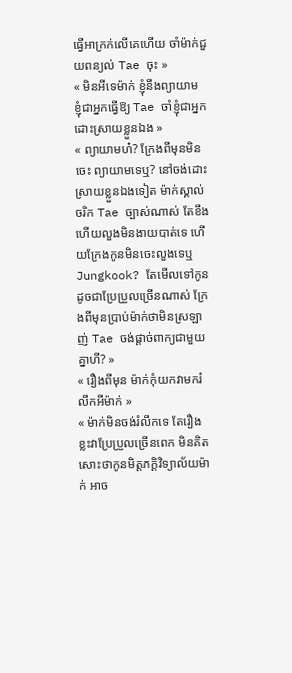ធ្វើអាក្រក់លើគេហើយ ចាំម៉ាក់ជួយពន្យល់ Tae ចុះ »
« មិនអីទេម៉ាក់ ខ្ញុំនឹងព្យាយាម ខ្ញុំជាអ្នកធ្វើឱ្យ Tae ចាំខ្ញុំជាអ្នកដោះស្រាយខ្លួនឯង »
« ព្យាយាមហ៎? ក្រែងពីមុនមិនចេះ ព្យាយាមទេឬ? នៅចង់ដោះស្រាយខ្លួនឯងទៀត ម៉ាក់ស្គាល់ចរិក Tae ច្បាស់ណាស់ តែខឹងហើយលួងមិនងាយបាត់ទេ ហើយក្រែងកូនមិនចេះលួងទេឬ Jungkook? តែមើលទៅកូនដូចជាប្រែប្រួលច្រើនណាស់ ក្រែងពីមុនប្រាប់ម៉ាក់ថាមិនស្រឡាញ់ Tae ចង់ផ្ដាច់ពាក្យជាមួយគ្នាហី? »
« រឿងពីមុន ម៉ាក់កុំយកវាមករំលឹកអីម៉ាក់ »
« ម៉ាក់មិនចង់រំលឹកទេ តែរឿងខ្លះវាប្រែប្រួលច្រើនពេក មិនគិតសោះថាកូនមិត្តភក្តិវិទ្យាល័យម៉ាក់ អាច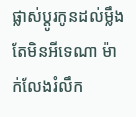ផ្លាស់ប្ដូរកូនដល់ម្លឹង តែមិនអីទេណា ម៉ាក់លែងរំលឹក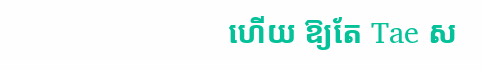ហើយ ឱ្យតែ Tae ស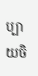ប្បាយចិ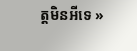ត្តមិនអីទេ »